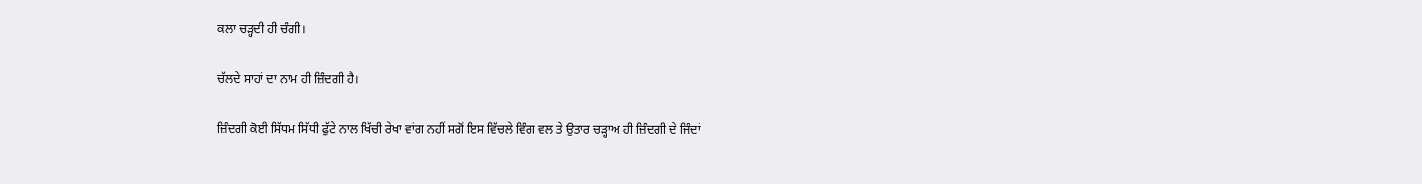ਕਲਾ ਚੜ੍ਹਦੀ ਹੀ ਚੰਗੀ।

ਚੱਲਦੇ ਸਾਹਾਂ ਦਾ ਨਾਮ ਹੀ ਜ਼ਿੰਦਗੀ ਹੈ।

ਜ਼ਿੰਦਗੀ ਕੋਈ ਸਿੱਧਮ ਸਿੱਧੀ ਫੁੱਟੇ ਨਾਲ ਖਿੱਚੀ ਰੇਖਾ ਵਾਂਗ ਨਹੀਂ ਸਗੋਂ ਇਸ ਵਿੱਚਲੇ ਵਿੰਗ ਵਲ ਤੇ ਉਤਾਰ ਚੜ੍ਹਾਅ ਹੀ ਜ਼ਿੰਦਗੀ ਦੇ ਜਿੰਦਾਂ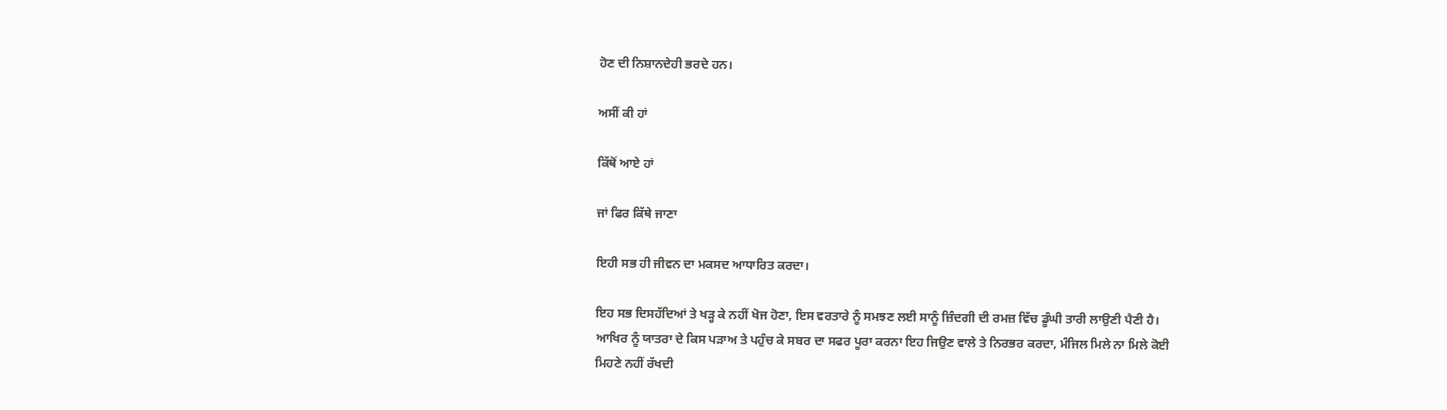ਹੋਣ ਦੀ ਨਿਸ਼ਾਨਦੇਹੀ ਭਰਦੇ ਹਨ।

ਅਸੀਂ ਕੀ ਹਾਂ

ਕਿੱਥੋਂ ਆਏ ਹਾਂ

ਜਾਂ ਫਿਰ ਕਿੱਥੇ ਜਾਣਾ

ਇਹੀ ਸਭ ਹੀ ਜੀਵਨ ਦਾ ਮਕਸਦ ਆਧਾਰਿਤ ਕਰਦਾ।

ਇਹ ਸਭ ਦਿਸਹੱਦਿਆਂ ਤੇ ਖੜ੍ਹ ਕੇ ਨਹੀਂ ਖੋਜ ਹੋਣਾ, ਇਸ ਵਰਤਾਰੇ ਨੂੰ ਸਮਝਣ ਲਈ ਸਾਨੂੰ ਜ਼ਿੰਦਗੀ ਦੀ ਰਮਜ਼ ਵਿੱਚ ਡੂੰਘੀ ਤਾਰੀ ਲਾਉਣੀ ਪੈਣੀ ਹੈ। ਆਖਿਰ ਨੂੰ ਯਾਤਰਾ ਦੇ ਕਿਸ ਪੜਾਅ ਤੇ ਪਹੁੰਚ ਕੇ ਸਬਰ ਦਾ ਸਫਰ ਪੂਰਾ ਕਰਨਾ ਇਹ ਜਿਉਣ ਵਾਲੇ ਤੇ ਨਿਰਭਰ ਕਰਦਾ, ਮੰਜਿਲ ਮਿਲੇ ਨਾ ਮਿਲੇ ਕੋਈ ਮਿਹਣੇ ਨਹੀਂ ਰੱਖਦੀ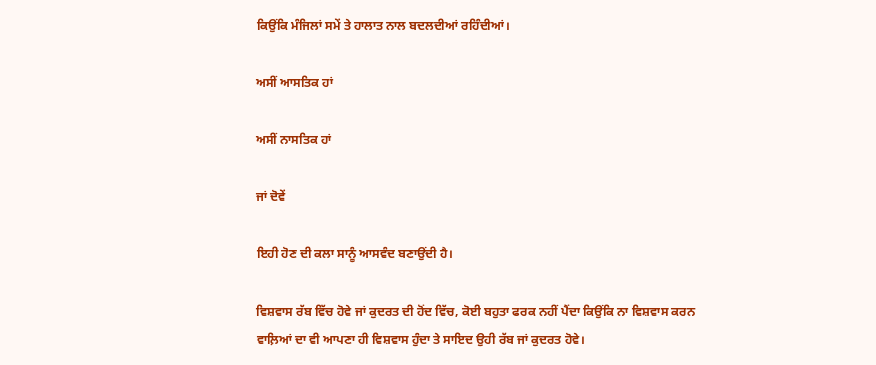ਕਿਉਂਕਿ ਮੰਜਿਲਾਂ ਸਮੇਂ ਤੇ ਹਾਲਾਤ ਨਾਲ ਬਦਲਦੀਆਂ ਰਹਿੰਦੀਆਂ।

ਅਸੀਂ ਆਸਤਿਕ ਹਾਂ

ਅਸੀਂ ਨਾਸਤਿਕ ਹਾਂ

ਜਾਂ ਦੋਵੇਂ

ਇਹੀ ਹੋਣ ਦੀ ਕਲਾ ਸਾਨੂੰ ਆਸਵੰਦ ਬਣਾਉਂਦੀ ਹੈ।

ਵਿਸ਼ਵਾਸ ਰੱਬ ਵਿੱਚ ਹੋਵੇ ਜਾਂ ਕੁਦਰਤ ਦੀ ਹੋਂਦ ਵਿੱਚ, ਕੋਈ ਬਹੁਤਾ ਫਰਕ ਨਹੀਂ ਪੈਂਦਾ ਕਿਉਂਕਿ ਨਾ ਵਿਸ਼ਵਾਸ ਕਰਨ ਵਾਲ਼ਿਆਂ ਦਾ ਵੀ ਆਪਣਾ ਹੀ ਵਿਸ਼ਵਾਸ ਹੁੰਦਾ ਤੇ ਸਾਇਦ ਉਹੀ ਰੱਬ ਜਾਂ ਕੁਦਰਤ ਹੋਵੇ।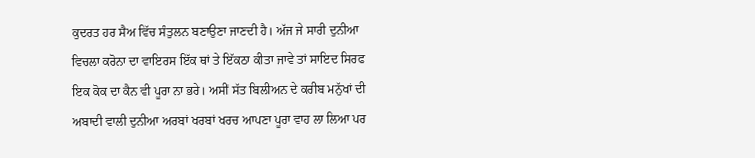ਕੁਦਰਤ ਹਰ ਸੈਅ ਵਿੱਚ ਸੰਤੁਲਨ ਬਣਾਉਣਾ ਜਾਣਦੀ ਹੈ। ਅੱਜ ਜੇ ਸਾਰੀ ਦੁਨੀਆ ਵਿਚਲਾ ਕਰੋਨਾ ਦਾ ਵਾਇਰਸ ਇੱਕ ਥਾਂ ਤੇ ਇੱਕਠਾ ਕੀਤਾ ਜਾਵੇ ਤਾਂ ਸਾਇਦ ਸਿਰਫ ਇਕ ਕੋਕ ਦਾ ਕੈਨ ਵੀ ਪੂਰਾ ਨਾ ਭਰੇ। ਅਸੀਂ ਸੱਤ ਬਿਲੀਅਨ ਦੇ ਕਰੀਬ ਮਨੁੱਖਾਂ ਦੀ ਅਬਾਦੀ ਵਾਲੀ ਦੁਨੀਆ ਅਰਬਾਂ ਖਰਬਾਂ ਖਰਚ ਆਪਣਾ ਪੂਰਾ ਵਾਹ ਲਾ ਲਿਆ ਪਰ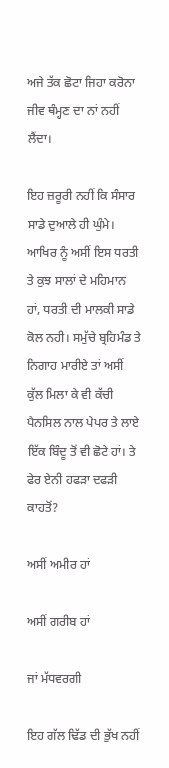ਅਜੇ ਤੱਕ ਛੋਟਾ ਜਿਹਾ ਕਰੋਨਾ ਜੀਵ ਥੰਮ੍ਹਣ ਦਾ ਨਾਂ ਨਹੀਂ ਲੈਂਦਾ।

ਇਹ ਜ਼ਰੂਰੀ ਨਹੀਂ ਕਿ ਸੰਸਾਰ ਸਾਡੇ ਦੁਆਲੇ ਹੀ ਘੁੰਮੇ। ਆਖਿਰ ਨੂੰ ਅਸੀਂ ਇਸ ਧਰਤੀ ਤੇ ਕੁਝ ਸਾਲਾਂ ਦੇ ਮਹਿਮਾਨ ਹਾਂ, ਧਰਤੀ ਦੀ ਮਾਲਕੀ ਸਾਡੇ ਕੋਲ ਨਹੀ। ਸਮੁੱਚੇ ਬ੍ਰਹਿਮੰਡ ਤੇ ਨਿਗਾਹ ਮਾਰੀਏ ਤਾਂ ਅਸੀਂ ਕੁੱਲ ਮਿਲਾ ਕੇ ਵੀ ਕੱਚੀ ਪੈਨਸਿਲ ਨਾਲ ਪੇਪਰ ਤੇ ਲਾਏ ਇੱਕ ਬਿੰਦੂ ਤੋਂ ਵੀ ਛੋਟੇ ਹਾਂ। ਤੇ ਫੇਰ ਏਨੀ ਹਫੜਾ ਦਫੜੀ ਕਾਹਤੋਂ?

ਅਸੀਂ ਅਮੀਰ ਹਾਂ

ਅਸੀਂ ਗਰੀਬ ਹਾਂ

ਜਾਂ ਮੱਧਵਰਗੀ

ਇਹ ਗੱਲ ਢਿੱਡ ਦੀ ਭੁੱਖ ਨਹੀਂ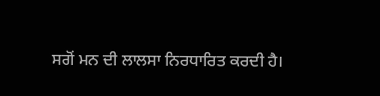ਸਗੋਂ ਮਨ ਦੀ ਲਾਲਸਾ ਨਿਰਧਾਰਿਤ ਕਰਦੀ ਹੈ।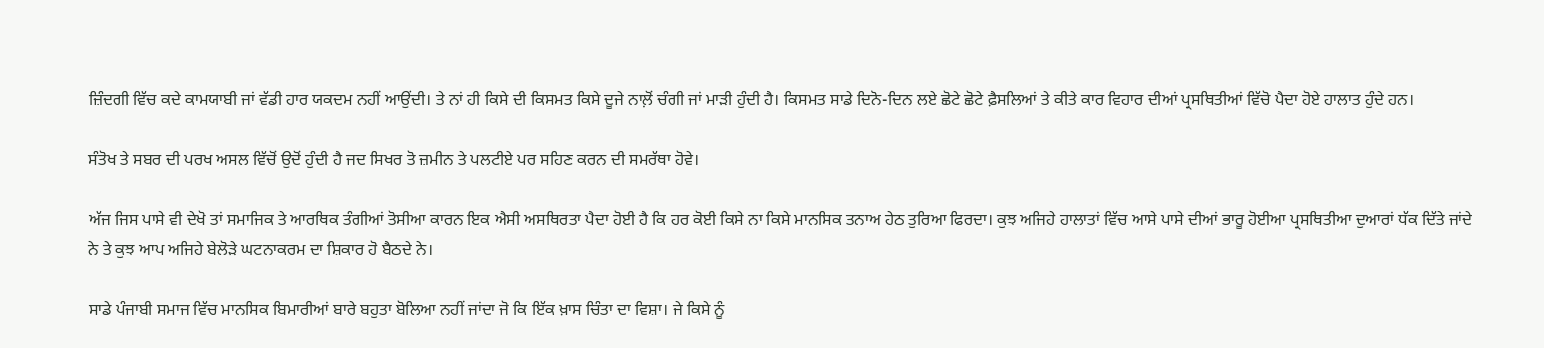ਜ਼ਿੰਦਗੀ ਵਿੱਚ ਕਦੇ ਕਾਮਯਾਬੀ ਜਾਂ ਵੱਡੀ ਹਾਰ ਯਕਦਮ ਨਹੀਂ ਆਉਂਦੀ। ਤੇ ਨਾਂ ਹੀ ਕਿਸੇ ਦੀ ਕਿਸਮਤ ਕਿਸੇ ਦੂਜੇ ਨਾਲ਼ੋਂ ਚੰਗੀ ਜਾਂ ਮਾੜੀ ਹੁੰਦੀ ਹੈ। ਕਿਸਮਤ ਸਾਡੇ ਦਿਨੋ-ਦਿਨ ਲਏ ਛੋਟੇ ਛੋਟੇ ਫ਼ੈਸਲਿਆਂ ਤੇ ਕੀਤੇ ਕਾਰ ਵਿਹਾਰ ਦੀਆਂ ਪ੍ਰਸਥਿਤੀਆਂ ਵਿੱਚੋ ਪੈਦਾ ਹੋਏ ਹਾਲਾਤ ਹੁੰਦੇ ਹਨ।

ਸੰਤੋਖ ਤੇ ਸਬਰ ਦੀ ਪਰਖ ਅਸਲ ਵਿੱਚੋਂ ਉਦੋਂ ਹੁੰਦੀ ਹੈ ਜਦ ਸਿਖਰ ਤੋ ਜ਼ਮੀਨ ਤੇ ਪਲਟੀਏ ਪਰ ਸਹਿਣ ਕਰਨ ਦੀ ਸਮਰੱਥਾ ਹੋਵੇ।

ਅੱਜ ਜਿਸ ਪਾਸੇ ਵੀ ਦੇਖੋ ਤਾਂ ਸਮਾਜਿਕ ਤੇ ਆਰਥਿਕ ਤੰਗੀਆਂ ਤੋਸੀਆ ਕਾਰਨ ਇਕ ਐਸੀ ਅਸਥਿਰਤਾ ਪੈਦਾ ਹੋਈ ਹੈ ਕਿ ਹਰ ਕੋਈ ਕਿਸੇ ਨਾ ਕਿਸੇ ਮਾਨਸਿਕ ਤਨਾਅ ਹੇਠ ਤੁਰਿਆ ਫਿਰਦਾ। ਕੁਝ ਅਜਿਹੇ ਹਾਲਾਤਾਂ ਵਿੱਚ ਆਸੇ ਪਾਸੇ ਦੀਆਂ ਭਾਰੂ ਹੋਈਆ ਪ੍ਰਸਥਿਤੀਆ ਦੁਆਰਾਂ ਧੱਕ ਦਿੱਤੇ ਜਾਂਦੇ ਨੇ ਤੇ ਕੁਝ ਆਪ ਅਜਿਹੇ ਬੇਲੋੜੇ ਘਟਨਾਕਰਮ ਦਾ ਸ਼ਿਕਾਰ ਹੋ ਬੈਠਦੇ ਨੇ।

ਸਾਡੇ ਪੰਜਾਬੀ ਸਮਾਜ ਵਿੱਚ ਮਾਨਸਿਕ ਬਿਮਾਰੀਆਂ ਬਾਰੇ ਬਹੁਤਾ ਬੋਲਿਆ ਨਹੀਂ ਜਾਂਦਾ ਜੋ ਕਿ ਇੱਕ ਖ਼ਾਸ ਚਿੰਤਾ ਦਾ ਵਿਸ਼ਾ। ਜੇ ਕਿਸੇ ਨੂੰ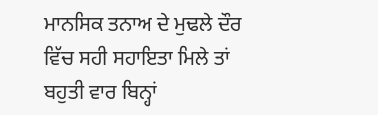ਮਾਨਸਿਕ ਤਨਾਅ ਦੇ ਮੁਢਲੇ ਦੌਰ ਵਿੱਚ ਸਹੀ ਸਹਾਇਤਾ ਮਿਲੇ ਤਾਂ ਬਹੁਤੀ ਵਾਰ ਬਿਨ੍ਹਾਂ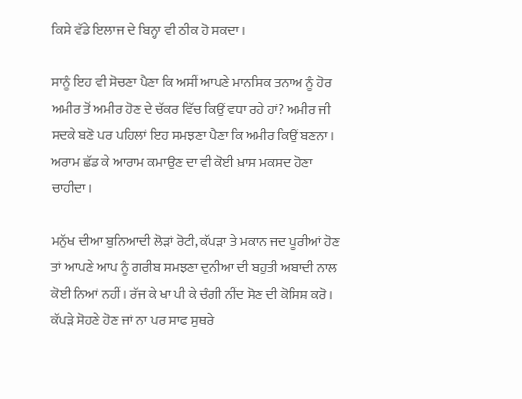ਕਿਸੇ ਵੱਡੇ ਇਲਾਜ ਦੇ ਬਿਨ੍ਹਾ ਵੀ ਠੀਕ ਹੋ ਸਕਦਾ।

ਸਾਨੂੰ ਇਹ ਵੀ ਸੋਚਣਾ ਪੈਣਾ ਕਿ ਅਸੀਂ ਆਪਣੇ ਮਾਨਸਿਕ ਤਨਾਅ ਨੂੰ ਹੋਰ ਅਮੀਰ ਤੋਂ ਅਮੀਰ ਹੋਣ ਦੇ ਚੱਕਰ ਵਿੱਚ ਕਿਉਂ ਵਧਾ ਰਹੇ ਹਾਂ? ਅਮੀਰ ਜੀ ਸਦਕੇ ਬਣੋ ਪਰ ਪਹਿਲਾਂ ਇਹ ਸਮਝਣਾ ਪੈਣਾ ਕਿ ਅਮੀਰ ਕਿਉਂ ਬਣਨਾ। ਅਰਾਮ ਛੱਡ ਕੇ ਆਰਾਮ ਕਮਾਉਣ ਦਾ ਵੀ ਕੋਈ ਖ਼ਾਸ ਮਕਸਦ ਹੋਣਾ ਚਾਹੀਦਾ।

ਮਨੁੱਖ ਦੀਆ ਬੁਨਿਆਦੀ ਲੋੜਾਂ ਰੋਟੀ, ਕੱਪੜਾ ਤੇ ਮਕਾਨ ਜਦ ਪੂਰੀਆਂ ਹੋਣ ਤਾਂ ਆਪਣੇ ਆਪ ਨੂੰ ਗਰੀਬ ਸਮਝਣਾ ਦੁਨੀਆ ਦੀ ਬਹੁਤੀ ਅਬਾਦੀ ਨਾਲ ਕੋਈ ਨਿਆਂ ਨਹੀਂ। ਰੱਜ ਕੇ ਖਾ ਪੀ ਕੇ ਚੰਗੀ ਨੀਂਦ ਸੋਣ ਦੀ ਕੋਸਿਸ਼ ਕਰੋ। ਕੱਪੜੇ ਸੋਹਣੇ ਹੋਣ ਜਾਂ ਨਾ ਪਰ ਸਾਫ ਸੁਥਰੇ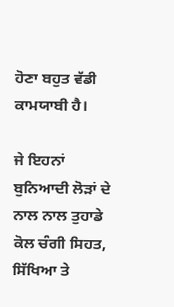ਹੋਣਾ ਬਹੁਤ ਵੱਡੀ ਕਾਮਯਾਬੀ ਹੈ।

ਜੇ ਇਹਨਾਂ ਬੁਨਿਆਦੀ ਲੋੜਾਂ ਦੇ ਨਾਲ ਨਾਲ ਤੁਹਾਡੇ ਕੋਲ ਚੰਗੀ ਸਿਹਤ, ਸਿੱਖਿਆ ਤੇ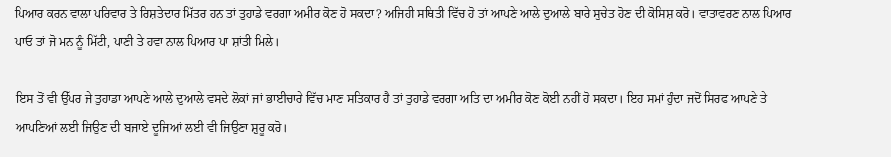ਪਿਆਰ ਕਰਨ ਵਾਲਾ ਪਰਿਵਾਰ ਤੇ ਰਿਸ਼ਤੇਦਾਰ ਮਿੱਤਰ ਹਨ ਤਾਂ ਤੁਹਾਡੇ ਵਰਗਾ ਅਮੀਰ ਕੋਣ ਹੋ ਸਕਦਾ? ਅਜਿਹੀ ਸਥਿਤੀ ਵਿੱਚ ਹੋ ਤਾਂ ਆਪਣੇ ਆਲੇ ਦੁਆਲੇ ਬਾਰੇ ਸੁਚੇਤ ਹੋਣ ਦੀ ਕੋਸਿਸ਼ ਕਰੋ। ਵਾਤਾਵਰਣ ਨਾਲ ਪਿਆਰ ਪਾਓ ਤਾਂ ਜੋ ਮਨ ਨੂੰ ਮਿੱਟੀ, ਪਾਣੀ ਤੇ ਹਵਾ ਨਾਲ ਪਿਆਰ ਪਾ ਸ਼ਾਂਤੀ ਮਿਲੇ।

ਇਸ ਤੋਂ ਵੀ ਉੱਪਰ ਜੇ ਤੁਹਾਡਾ ਆਪਣੇ ਆਲੇ ਦੁਆਲੇ ਵਸਦੇ ਲੋਕਾਂ ਜਾਂ ਭਾਈਚਾਰੇ ਵਿੱਚ ਮਾਣ ਸਤਿਕਾਰ ਹੈ ਤਾਂ ਤੁਹਾਡੇ ਵਰਗਾ ਅਤਿ ਦਾ ਅਮੀਰ ਕੋਣ ਕੋਈ ਨਹੀਂ ਹੋ ਸਕਦਾ। ਇਹ ਸਮਾਂ ਹੁੰਦਾ ਜਦੋਂ ਸਿਰਫ ਆਪਣੇ ਤੇ ਆਪਣਿਆਂ ਲਈ ਜਿਉਣ ਦੀ ਬਜਾਏ ਦੂਜਿਆਂ ਲਈ ਵੀ ਜਿਉਣਾ ਸ਼ੁਰੂ ਕਰੋ।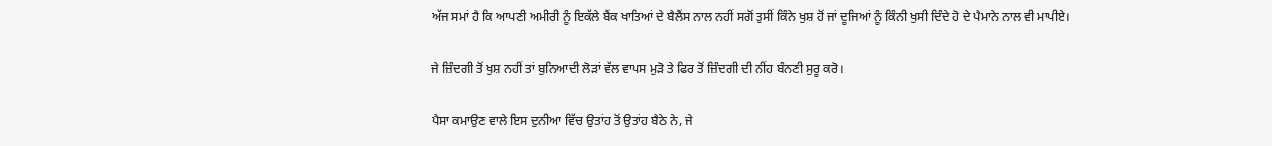ਅੱਜ ਸਮਾਂ ਹੈ ਕਿ ਆਪਣੀ ਅਮੀਰੀ ਨੂੰ ਇਕੱਲੇ ਬੈਂਕ ਖਾਤਿਆਂ ਦੇ ਬੈਲੈਂਸ ਨਾਲ ਨਹੀਂ ਸਗੋਂ ਤੁਸੀਂ ਕਿੰਨੇ ਖੁਸ਼ ਹੋਂ ਜਾਂ ਦੂਜਿਆਂ ਨੂੰ ਕਿੰਨੀ ਖੁਸੀ ਦਿੰਦੇ ਹੋ ਦੇ ਪੈਮਾਨੇ ਨਾਲ ਵੀ ਮਾਪੀਏ।

ਜੇ ਜ਼ਿੰਦਗੀ ਤੋਂ ਖੁਸ਼ ਨਹੀਂ ਤਾਂ ਬੁਨਿਆਦੀ ਲੋੜਾਂ ਵੱਲ ਵਾਪਸ ਮੁੜੋ ਤੇ ਫਿਰ ਤੋਂ ਜ਼ਿੰਦਗੀ ਦੀ ਨੀਂਹ ਬੰਨਣੀ ਸੁਰੂ ਕਰੋ।

ਪੈਸਾ ਕਮਾਉਣ ਵਾਲੇ ਇਸ ਦੁਨੀਆ ਵਿੱਚ ਉਤਾਂਹ ਤੋਂ ਉਤਾਂਹ ਬੈਠੇ ਨੇ, ਜੇ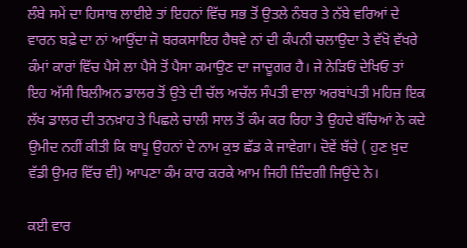ਲੰਬੇ ਸਮੇਂ ਦਾ ਹਿਸਾਬ ਲਾਈਏ ਤਾਂ ਇਹਨਾਂ ਵਿੱਚ ਸਭ ਤੋਂ ਉਤਲੇ ਨੰਬਰ ਤੇ ਨੱਬੇ ਵਰਿਆਂ ਦੇ ਵਾਰਨ ਬਫ਼ੇ ਦਾ ਨਾਂ ਆਉਂਦਾ ਜੋ ਬਰਕਸਾਇਰ ਹੈਥਵੇ ਨਾਂ ਦੀ ਕੰਪਨੀ ਚਲਾਉਦਾ ਤੇ ਵੱਖੋ ਵੱਖਰੇ ਕੰਮਾਂ ਕਾਰਾਂ ਵਿੱਚ ਪੈਸੇ ਲਾ ਪੈਸੇ ਤੋਂ ਪੈਸਾ ਕਮਾਉਣ ਦਾ ਜਾਦੂਗਰ ਹੈ। ਜੇ ਨੇੜਿਓਂ ਦੇਖਿਓ ਤਾਂ ਇਹ ਅੱਸੀ ਬਿਲੀਅਨ ਡਾਲਰ ਤੋਂ ਉਤੇ ਦੀ ਚੱਲ ਅਚੱਲ ਸੰਪਤੀ ਵਾਲਾ ਅਰਬਾਂਪਤੀ ਮਹਿਜ਼ ਇਕ ਲੱਖ ਡਾਲਰ ਦੀ ਤਨਖ਼ਾਹ ਤੇ ਪਿਛਲੇ ਚਾਲੀ ਸਾਲ ਤੋਂ ਕੰਮ ਕਰ ਰਿਹਾ ਤੇ ਉਹਦੇ ਬੱਚਿਆਂ ਨੇ ਕਦੇ ਉਮੀਦ ਨਹੀਂ ਕੀਤੀ ਕਿ ਬਾਪੂ ਉਹਨਾਂ ਦੇ ਨਾਮ ਕੁਝ ਛੱਡ ਕੇ ਜਾਵੇਗਾ। ਦੋਵੇਂ ਬੱਚੇ ( ਹੁਣ ਖ਼ੁਦ ਵੱਡੀ ਉਮਰ ਵਿੱਚ ਵੀ) ਆਪਣਾ ਕੰਮ ਕਾਰ ਕਰਕੇ ਆਮ ਜਿਹੀ ਜ਼ਿੰਦਗੀ ਜਿਉਂਦੇ ਨੇ।

ਕਈ ਵਾਰ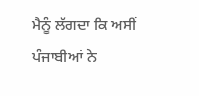ਮੈਨੂੰ ਲੱਗਦਾ ਕਿ ਅਸੀਂ ਪੰਜਾਬੀਆਂ ਨੇ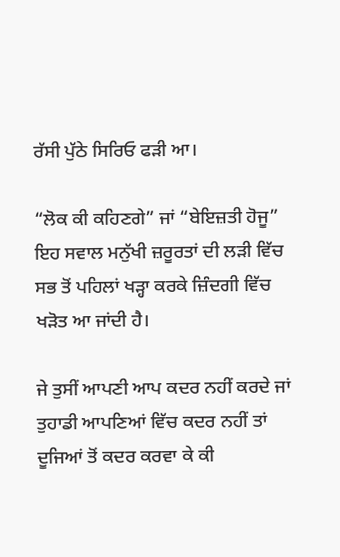ਰੱਸੀ ਪੁੱਠੇ ਸਿਰਿਓ ਫੜੀ ਆ।

“ਲੋਕ ਕੀ ਕਹਿਣਗੇ” ਜਾਂ “ਬੇਇਜ਼ਤੀ ਹੋਜੂ” ਇਹ ਸਵਾਲ ਮਨੁੱਖੀ ਜ਼ਰੂਰਤਾਂ ਦੀ ਲੜੀ ਵਿੱਚ ਸਭ ਤੋਂ ਪਹਿਲਾਂ ਖੜ੍ਹਾ ਕਰਕੇ ਜ਼ਿੰਦਗੀ ਵਿੱਚ ਖੜੋਤ ਆ ਜਾਂਦੀ ਹੈ।

ਜੇ ਤੁਸੀਂ ਆਪਣੀ ਆਪ ਕਦਰ ਨਹੀਂ ਕਰਦੇ ਜਾਂ ਤੁਹਾਡੀ ਆਪਣਿਆਂ ਵਿੱਚ ਕਦਰ ਨਹੀਂ ਤਾਂ ਦੂਜਿਆਂ ਤੋਂ ਕਦਰ ਕਰਵਾ ਕੇ ਕੀ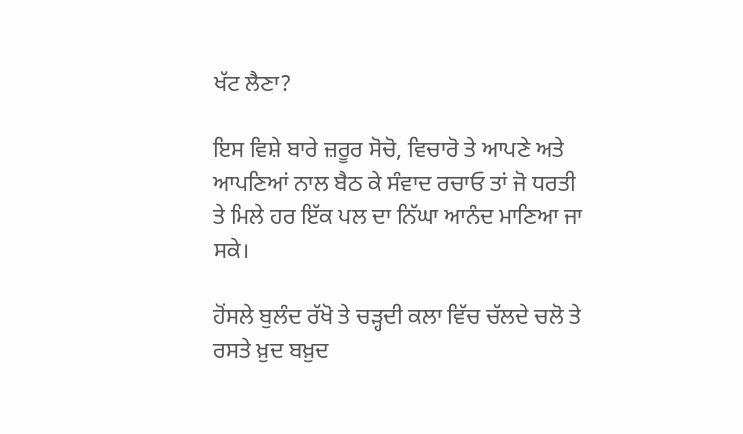ਖੱਟ ਲੈਣਾ?

ਇਸ ਵਿਸ਼ੇ ਬਾਰੇ ਜ਼ਰੂਰ ਸੋਚੋ, ਵਿਚਾਰੋ ਤੇ ਆਪਣੇ ਅਤੇ ਆਪਣਿਆਂ ਨਾਲ ਬੈਠ ਕੇ ਸੰਵਾਦ ਰਚਾਓ ਤਾਂ ਜੋ ਧਰਤੀ ਤੇ ਮਿਲੇ ਹਰ ਇੱਕ ਪਲ ਦਾ ਨਿੱਘਾ ਆਨੰਦ ਮਾਣਿਆ ਜਾ ਸਕੇ।

ਹੋਂਸਲੇ ਬੁਲੰਦ ਰੱਖੋ ਤੇ ਚੜ੍ਹਦੀ ਕਲਾ ਵਿੱਚ ਚੱਲਦੇ ਚਲੋ ਤੇ ਰਸਤੇ ਖ਼ੁਦ ਬਖ਼ੁਦ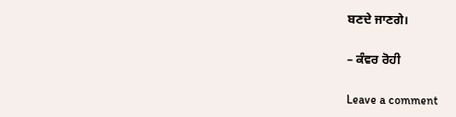ਬਣਦੇ ਜਾਣਗੇ।

– ਕੰਵਰ ਰੋਹੀ

Leave a comment